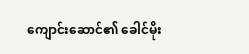ကျောင်းဆောင်၏ ခေါင်မိုး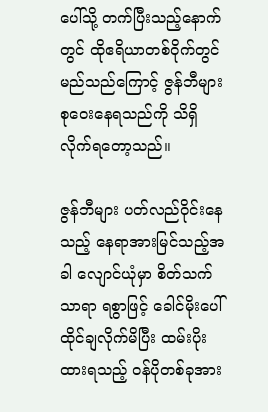ပေါ်သို့ တက်ပြီးသည့်နောက်တွင် ထိုဧရိယာတစ်ဝိုက်တွင် မည်သည်ကြောင့် ဇွန်ဘီများ စုဝေးနေရသည်ကို သိရှိလိုက်ရတော့သည်။

ဇွန်ဘီများ ပတ်လည်ဝိုင်းနေသည့် နေရာအားမြင်သည့်အခါ လျောင်ယုံမှာ စိတ်သက်သာရာ ရစွာဖြင့် ခေါင်မိုးပေါ် ထိုင်ချလိုက်မိပြီး ထမ်းပိုးထားရသည့် ဝန်ပိုတစ်ခုအား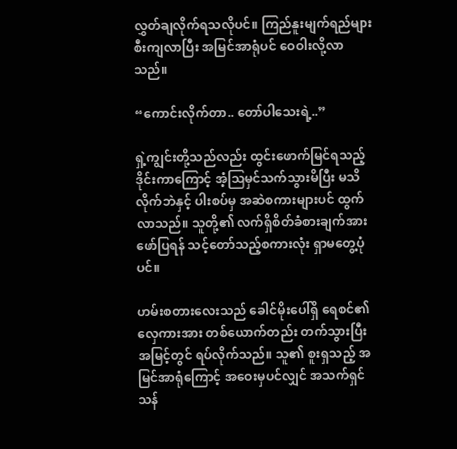လွှတ်ချလိုက်ရသလိုပင်။ ကြည်နူးမျက်ရည်များ စီးကျလာပြီး အမြင်အာရုံပင် ဝေဝါးလို့လာသည်။

“ကောင်းလိုက်တာ.. တော်ပါသေးရဲ့..”

ရှဲ့ကျွင်းတို့သည်လည်း ထွင်းဖောက်မြင်ရသည့် ဒိုင်းကာကြောင့် အံ့ဩမှင်သက်သွားမိပြီး မသိလိုက်ဘဲနှင့် ပါးစပ်မှ အဆဲစကားများပင် ထွက်လာသည်။ သူတို့၏ လက်ရှိစိတ်ခံစားချက်အား ဖော်ပြရန် သင့်တော်သည့်စကားလုံး ရှာမတွေ့ပုံပင်။

ဟမ်းစတားလေးသည် ခေါင်မိုးပေါ်ရှိ ရေစင်၏ လှေကားအား တစ်ယောက်တည်း တက်သွားပြီး အမြင့်တွင် ရပ်လိုက်သည်။ သူ၏ စူးရှသည့် အမြင်အာရုံကြောင့် အဝေးမှပင်လျှင် အသက်ရှင်သန်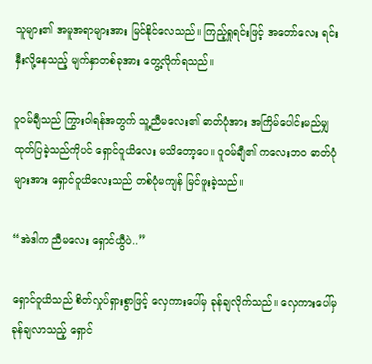သူများ၏ အမူအရာများအား မြင်နိုင်လေသည်။ ကြည့်ရှုရင်းဖြင့် အတော်လေး ရင်းနှီးလို့နေသည့် မျက်နှာတစ်ခုအား တွေ့လိုက်ရသည်။

ဝူဝမ်ချီသည် ကြွားဝါရန်အတွက် သူ့ညီမလေး၏ ဓာတ်ပုံအား အကြိမ်ပေါင်းမည်မျှ ထုတ်ပြခဲ့သည်ကိုပင် ရှောင်ဝူယိလေး မသိတော့ပေ။ ဝူဝမ်ချီ၏ ကလေးဘဝ ဓာတ်ပုံများအား ရှောင်ဝူယိလေးသည် တစ်ပုံမကျန် မြင်ဖူးခဲ့သည်။

“အဲဒါက ညီမလေး ရှောင်ယွီပဲ..”

ရှောင်ဝူယိသည် စိတ်လှုပ်ရှားစွာဖြင့် လှေကားပေါ်မှ ခုန်ချလိုက်သည်။ လှေကား‌ပေါ်မှ ခုန်ချလာသည့် ရှောင်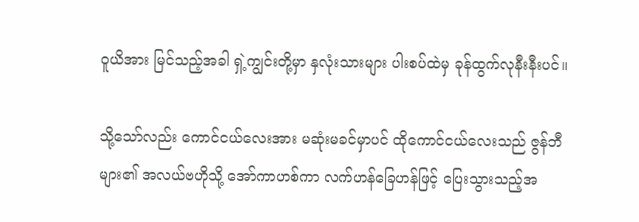ဝူယိအား မြင်သည့်အခါ ရှဲ့ကျွင်းတို့မှာ နှလုံးသားများ ပါးစပ်ထဲမှ ခုန်ထွက်လုနီးနီးပင်။

သို့သော်လည်း ကောင်ငယ်လေးအား မဆုံးမခင်မှာပင် ထိုကောင်ငယ်လေးသည် ဇွန်ဘီများ၏ အလယ်ဗဟိုသို့ အော်ကာဟစ်ကာ လက်ဟန်ခြေဟန်ဖြင့် ပြေးသွားသည့်အ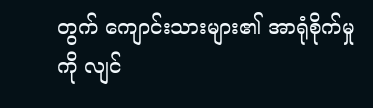တွက် ကျောင်းသားများ၏ အာရုံစိုက်မှုကို လျင်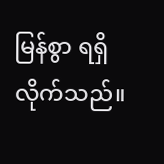မြန်စွာ ရရှိလိုက်သည်။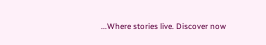...Where stories live. Discover now